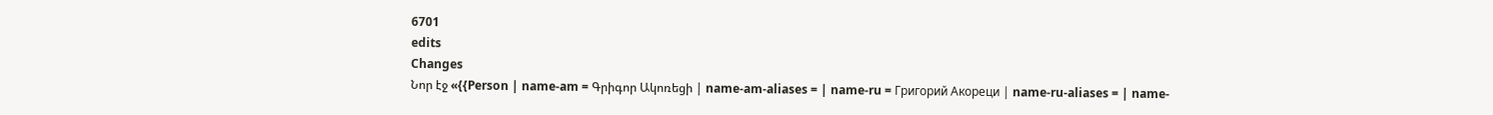6701
edits
Changes
Նոր էջ «{{Person | name-am = Գրիգոր Ակոռեցի | name-am-aliases = | name-ru = Григорий Акореци | name-ru-aliases = | name-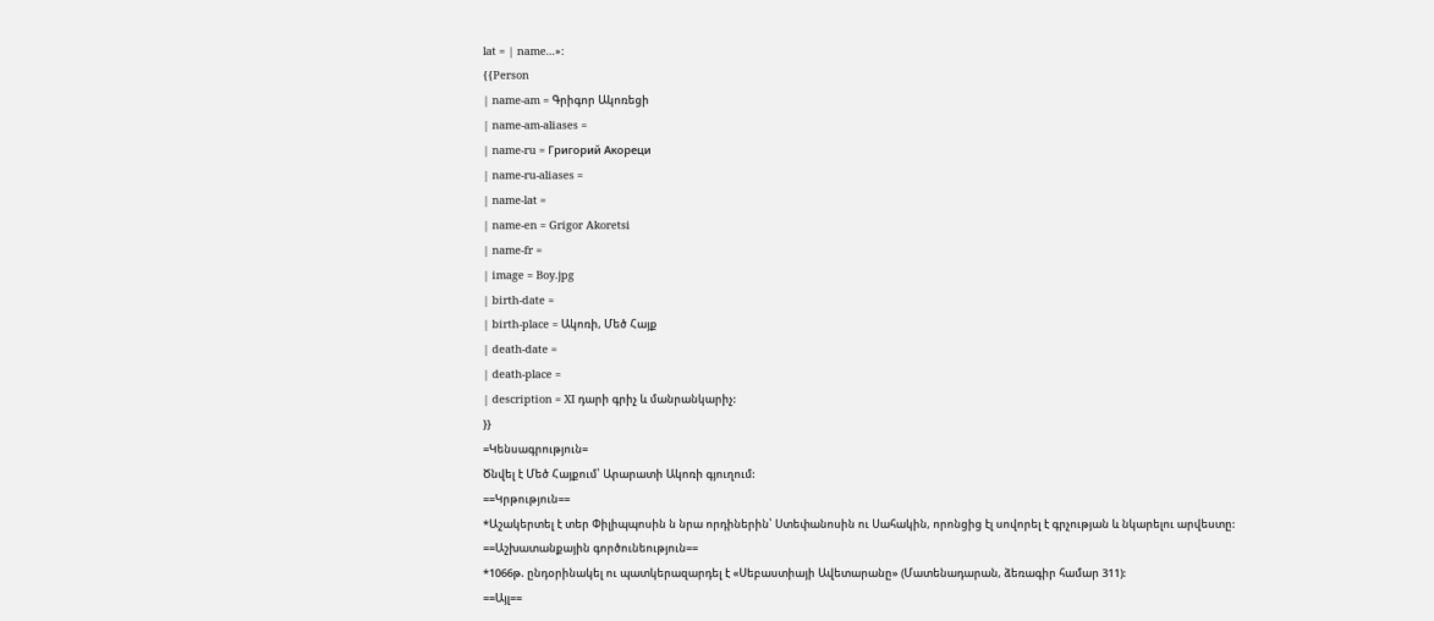lat = | name...»:
{{Person
| name-am = Գրիգոր Ակոռեցի
| name-am-aliases =
| name-ru = Григорий Акореци
| name-ru-aliases =
| name-lat =
| name-en = Grigor Akoretsi
| name-fr =
| image = Boy.jpg
| birth-date =
| birth-place = Ակոռի, Մեծ Հայք
| death-date =
| death-place =
| description = XI դարի գրիչ և մանրանկարիչ:
}}
=Կենսագրություն=
Ծնվել է Մեծ Հայքում՝ Արարատի Ակոռի գյուղում:
==Կրթություն==
*Աշակերտել է տեր Փիլիպպոսին ն նրա որդիներին՝ Ստեփանոսին ու Սահակին, որոնցից էլ սովորել է գրչության և նկարելու արվեստը:
==Աշխատանքային գործունեություն==
*1066թ. ընդօրինակել ու պատկերազարդել է «Սեբաստիայի Ավետարանը» (Մատենադարան, ձեռագիր համար 311):
==Այլ==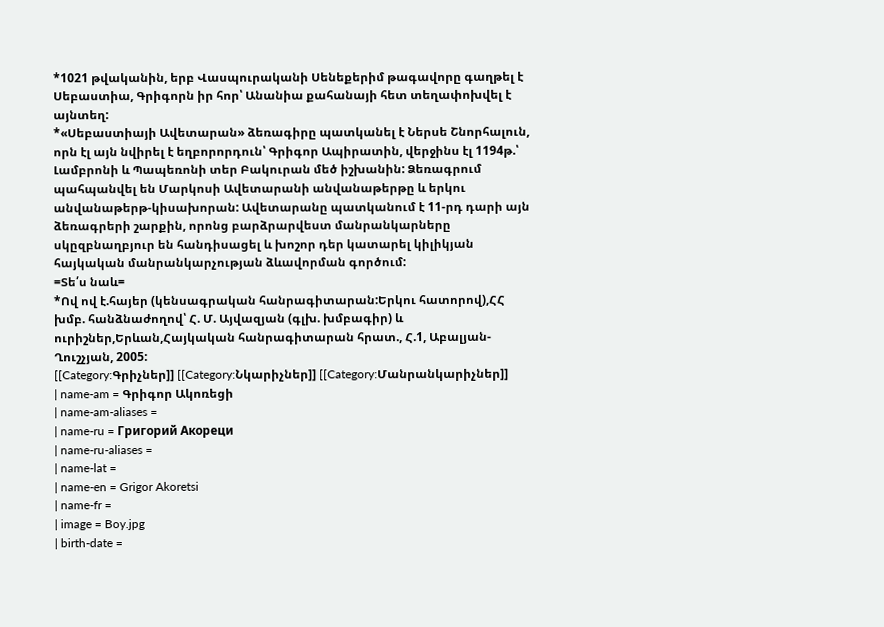*1021 թվականին, երբ Վասպուրականի Սենեքերիմ թագավորը գաղթել է Սեբաստիա, Գրիգորն իր հոր՝ Անանիա քահանայի հետ տեղափոխվել է այնտեղ:
*«Սեբաստիայի Ավետարան» ձեռագիրը պատկանել է Ներսե Շնորհալուն, որն էլ այն նվիրել է եղբորորդուն՝ Գրիգոր Ապիրատին, վերջինս էլ 1194թ.՝ Լամբրոնի և Պապեռոնի տեր Բակուրան մեծ իշխանին: Ձեռագրում պահպանվել են Մարկոսի Ավետարանի անվանաթերթը և երկու անվանաթերթ-կիսախորան: Ավետարանը պատկանում է 11-րդ դարի այն ձեռագրերի շարքին, որոնց բարձրարվեստ մանրանկարները սկըզբնաղբյուր են հանդիսացել և խոշոր դեր կատարել կիլիկյան հայկական մանրանկարչության ձևավորման գործում:
=Տե՛ս նաև=
*Ով ով է.հայեր (կենսագրական հանրագիտարան:Երկու հատորով),ՀՀ խմբ. հանձնաժողով՝ Հ. Մ. Այվազյան (գլխ. խմբագիր) և ուրիշներ,Երևան,Հայկական հանրագիտարան հրատ., Հ.1, Աբալյան-Ղուշչյան, 2005:
[[Category:Գրիչներ]] [[Category:Նկարիչներ]] [[Category:Մանրանկարիչներ]]
| name-am = Գրիգոր Ակոռեցի
| name-am-aliases =
| name-ru = Григорий Акореци
| name-ru-aliases =
| name-lat =
| name-en = Grigor Akoretsi
| name-fr =
| image = Boy.jpg
| birth-date =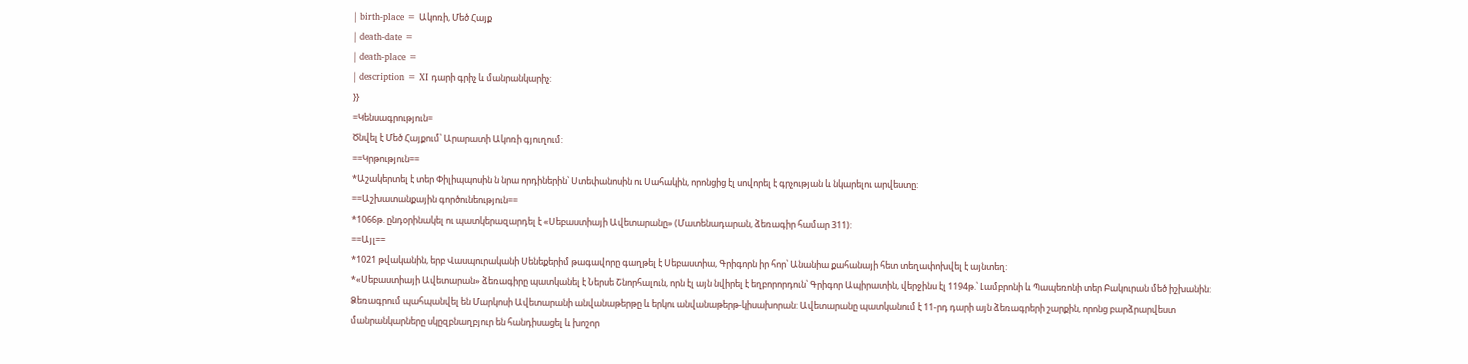| birth-place = Ակոռի, Մեծ Հայք
| death-date =
| death-place =
| description = XI դարի գրիչ և մանրանկարիչ:
}}
=Կենսագրություն=
Ծնվել է Մեծ Հայքում՝ Արարատի Ակոռի գյուղում:
==Կրթություն==
*Աշակերտել է տեր Փիլիպպոսին ն նրա որդիներին՝ Ստեփանոսին ու Սահակին, որոնցից էլ սովորել է գրչության և նկարելու արվեստը:
==Աշխատանքային գործունեություն==
*1066թ. ընդօրինակել ու պատկերազարդել է «Սեբաստիայի Ավետարանը» (Մատենադարան, ձեռագիր համար 311):
==Այլ==
*1021 թվականին, երբ Վասպուրականի Սենեքերիմ թագավորը գաղթել է Սեբաստիա, Գրիգորն իր հոր՝ Անանիա քահանայի հետ տեղափոխվել է այնտեղ:
*«Սեբաստիայի Ավետարան» ձեռագիրը պատկանել է Ներսե Շնորհալուն, որն էլ այն նվիրել է եղբորորդուն՝ Գրիգոր Ապիրատին, վերջինս էլ 1194թ.՝ Լամբրոնի և Պապեռոնի տեր Բակուրան մեծ իշխանին: Ձեռագրում պահպանվել են Մարկոսի Ավետարանի անվանաթերթը և երկու անվանաթերթ-կիսախորան: Ավետարանը պատկանում է 11-րդ դարի այն ձեռագրերի շարքին, որոնց բարձրարվեստ մանրանկարները սկըզբնաղբյուր են հանդիսացել և խոշոր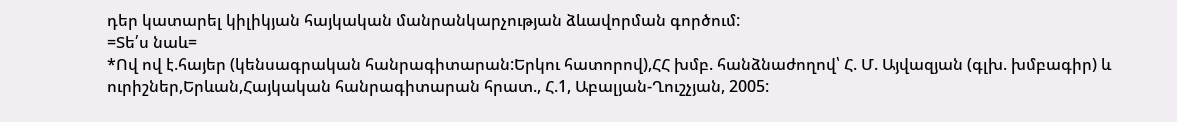դեր կատարել կիլիկյան հայկական մանրանկարչության ձևավորման գործում:
=Տե՛ս նաև=
*Ով ով է.հայեր (կենսագրական հանրագիտարան:Երկու հատորով),ՀՀ խմբ. հանձնաժողով՝ Հ. Մ. Այվազյան (գլխ. խմբագիր) և ուրիշներ,Երևան,Հայկական հանրագիտարան հրատ., Հ.1, Աբալյան-Ղուշչյան, 2005: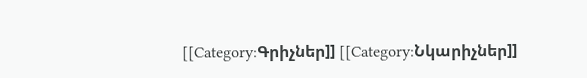[[Category:Գրիչներ]] [[Category:Նկարիչներ]]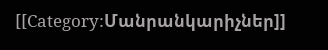[[Category:Մանրանկարիչներ]]